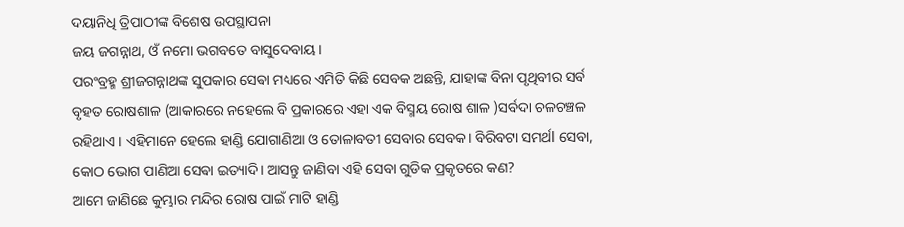ଦୟାନିଧି ତ୍ରିପାଠୀଙ୍କ ବିଶେଷ ଉପସ୍ଥାପନା
ଜୟ ଜଗନ୍ନାଥ, ଓଁ ନମୋ ଭଗବତେ ବାସୁଦେବାୟ।
ପରଂବ୍ରହ୍ମ ଶ୍ରୀଜଗନ୍ନାଥଙ୍କ ସୁପକାର ସେଵା ମଧ୍ୟରେ ଏମିତି କିଛି ସେବକ ଅଛନ୍ତି, ଯାହାଙ୍କ ବିନା ପୃଥିବୀର ସର୍ବ ବୃହତ ରୋଷଶାଳ (ଆକାରରେ ନହେଲେ ବି ପ୍ରକାରରେ ଏହା ଏକ ବିସ୍ମୟ ରୋଷ ଶାଳ )ସର୍ବଦା ଚଳଚଞ୍ଚଳ ରହିଥାଏ । ଏହିମାନେ ହେଲେ ହାଣ୍ଡି ଯୋଗାଣିଆ ଓ ତୋଳାବତୀ ସେବାର ସେବକ। ବିରିବଟା ସମର୍ଥl ସେବା, କୋଠ ଭୋଗ ପାଣିଆ ସେଵା ଇତ୍ୟାଦି। ଆସନ୍ତୁ ଜାଣିବା ଏହି ସେବା ଗୁଡିକ ପ୍ରକୃତରେ କଣ?
ଆମେ ଜାଣିଛେ କୁମ୍ଭାର ମନ୍ଦିର ରୋଷ ପାଇଁ ମାଟି ହାଣ୍ଡି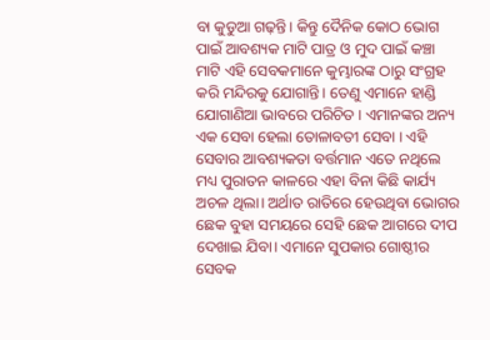ବା କୁଡୁଆ ଗଢ଼ନ୍ତି। କିନ୍ତୁ ଦୈନିକ କୋଠ ଭୋଗ ପାଇଁ ଆବଶ୍ୟକ ମାଟି ପାତ୍ର ଓ ମୁଦ ପାଇଁ କଞ୍ଚା ମାଟି ଏହି ସେବକମାନେ କୁମ୍ଭାରଙ୍କ ଠାରୁ ସଂଗ୍ରହ କରି ମନ୍ଦିରକୁ ଯୋଗାନ୍ତି। ତେଣୁ ଏମାନେ ହାଣ୍ଡି ଯୋଗାଣିଆ ଭାବରେ ପରିଚିତ । ଏମାନଙ୍କର ଅନ୍ୟ ଏକ ସେବା ହେଲା ତୋଳାବତୀ ସେବା । ଏହି ସେବାର ଆବଶ୍ୟକତା ବର୍ତ୍ତମାନ ଏତେ ନଥିଲେ ମଧ୍ୟ ପୁରାତନ କାଳରେ ଏହା ବିନା କିଛି କାର୍ଯ୍ୟ ଅଚଳ ଥିଲା। ଅର୍ଥାତ ରାତିରେ ହେଉଥିବା ଭୋଗର ଛେକ ବୁହା ସମୟରେ ସେହି ଛେକ ଆଗରେ ଦୀପ ଦେଖାଇ ଯିବା। ଏମାନେ ସୁପକାର ଗୋଷ୍ଠୀର ସେବକ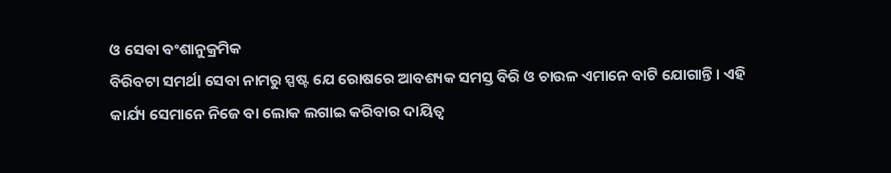ଓ ସେଵା ବଂଶାନୁକ୍ରମିକ
ବିରିବଟା ସମର୍ଥl ସେବା ନାମରୁ ସ୍ପଷ୍ଟ ଯେ ରୋଷରେ ଆବଶ୍ୟକ ସମସ୍ତ ବିରି ଓ ଚାଉଳ ଏମାନେ ବାଟି ଯୋଗାନ୍ତି। ଏହି କାର୍ଯ୍ୟ ସେମାନେ ନିଜେ ବା ଲୋକ ଲଗାଇ କରିବାର ଦାୟିତ୍ୱ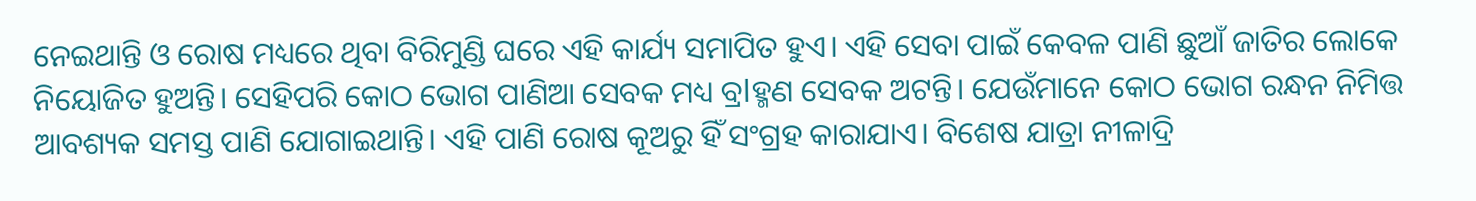ନେଇଥାନ୍ତି ଓ ରୋଷ ମଧ୍ୟରେ ଥିବା ବିରିମୁଣ୍ଡି ଘରେ ଏହି କାର୍ଯ୍ୟ ସମାପିତ ହୁଏ। ଏହି ସେବା ପାଇଁ କେବଳ ପାଣି ଛୁଆଁ ଜାତିର ଲୋକେ ନିୟୋଜିତ ହୁଅନ୍ତି। ସେହିପରି କୋଠ ଭୋଗ ପାଣିଆ ସେବକ ମଧ୍ୟ ବ୍ରlହ୍ମଣ ସେବକ ଅଟନ୍ତି। ଯେଉଁମାନେ କୋଠ ଭୋଗ ରନ୍ଧନ ନିମିତ୍ତ ଆବଶ୍ୟକ ସମସ୍ତ ପାଣି ଯୋଗାଇଥାନ୍ତି। ଏହି ପାଣି ରୋଷ କୂଅରୁ ହିଁ ସଂଗ୍ରହ କାରାଯାଏ। ବିଶେଷ ଯାତ୍ରା ନୀଳାଦ୍ରି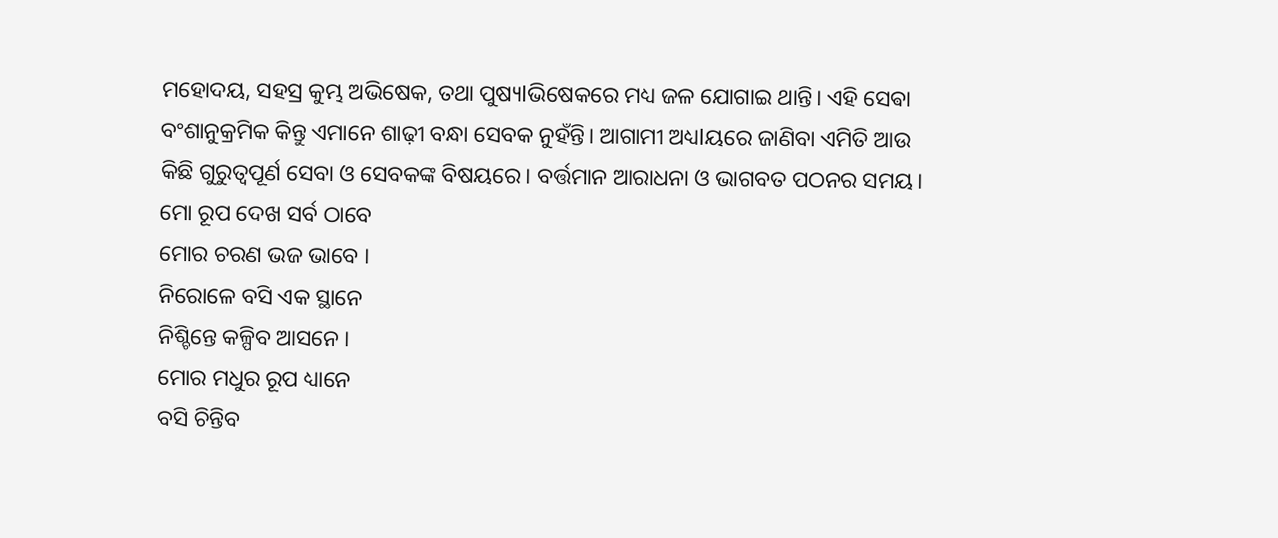ମହୋଦୟ, ସହସ୍ର କୁମ୍ଭ ଅଭିଷେକ, ତଥା ପୁଷ୍ୟlଭିଷେକରେ ମଧ୍ୟ ଜଳ ଯୋଗାଇ ଥାନ୍ତି। ଏହି ସେଵା ବଂଶାନୁକ୍ରମିକ କିନ୍ତୁ ଏମାନେ ଶାଢ଼ୀ ବନ୍ଧା ସେବକ ନୁହଁନ୍ତି। ଆଗାମୀ ଅଧ୍ୟlୟରେ ଜାଣିବା ଏମିତି ଆଉ କିଛି ଗୁରୁତ୍ୱପୂର୍ଣ ସେବା ଓ ସେବକଙ୍କ ବିଷୟରେ। ବର୍ତ୍ତମାନ ଆରାଧନା ଓ ଭାଗବତ ପଠନର ସମୟ।
ମୋ ରୂପ ଦେଖ ସର୍ବ ଠାବେ
ମୋର ଚରଣ ଭଜ ଭାବେ ।
ନିରୋଳେ ବସି ଏକ ସ୍ଥାନେ
ନିଶ୍ଚିନ୍ତେ କଳ୍ପିବ ଆସନେ ।
ମୋର ମଧୁର ରୂପ ଧ୍ୟାନେ
ବସି ଚିନ୍ତିବ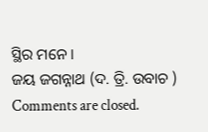ସ୍ଥିର ମନେ ।
ଜୟ ଜଗନ୍ନାଥ (ଦ. ତ୍ରି. ଉବାଚ )
Comments are closed.